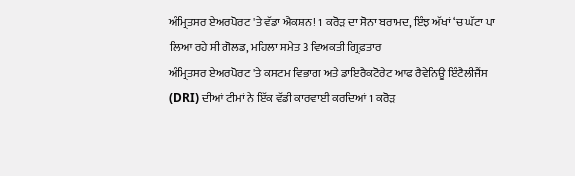ਅੰਮ੍ਰਿਤਸਰ ਏਅਰਪੋਰਟ 'ਤੇ ਵੱਡਾ ਐਕਸ਼ਨ! 1 ਕਰੋੜ ਦਾ ਸੋਨਾ ਬਰਾਮਦ, ਇੰਝ ਅੱਖਾਂ ‘ਚ ਘੱਟਾ ਪਾ ਲਿਆ ਰਹੇ ਸੀ ਗੋਲਡ, ਮਹਿਲਾ ਸਮੇਤ 3 ਵਿਅਕਤੀ ਗ੍ਰਿਫ਼ਤਾਰ
ਅੰਮ੍ਰਿਤਸਰ ਏਅਰਪੋਰਟ 'ਤੇ ਕਸਟਮ ਵਿਭਾਗ ਅਤੇ ਡਾਇਰੈਕਟੋਰੇਟ ਆਫ ਰੈਵੇਨਿਊ ਇੰਟੈਲੀਜੈਂਸ (DRI) ਦੀਆਂ ਟੀਮਾਂ ਨੇ ਇੱਕ ਵੱਡੀ ਕਾਰਵਾਈ ਕਰਦਿਆਂ 1 ਕਰੋੜ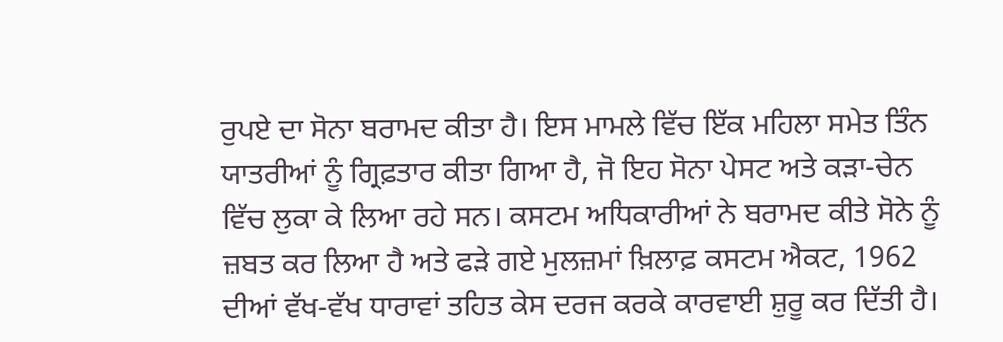ਰੁਪਏ ਦਾ ਸੋਨਾ ਬਰਾਮਦ ਕੀਤਾ ਹੈ। ਇਸ ਮਾਮਲੇ ਵਿੱਚ ਇੱਕ ਮਹਿਲਾ ਸਮੇਤ ਤਿੰਨ ਯਾਤਰੀਆਂ ਨੂੰ ਗ੍ਰਿਫ਼ਤਾਰ ਕੀਤਾ ਗਿਆ ਹੈ, ਜੋ ਇਹ ਸੋਨਾ ਪੇਸਟ ਅਤੇ ਕੜਾ-ਚੇਨ ਵਿੱਚ ਲੁਕਾ ਕੇ ਲਿਆ ਰਹੇ ਸਨ। ਕਸਟਮ ਅਧਿਕਾਰੀਆਂ ਨੇ ਬਰਾਮਦ ਕੀਤੇ ਸੋਨੇ ਨੂੰ ਜ਼ਬਤ ਕਰ ਲਿਆ ਹੈ ਅਤੇ ਫੜੇ ਗਏ ਮੁਲਜ਼ਮਾਂ ਖ਼ਿਲਾਫ਼ ਕਸਟਮ ਐਕਟ, 1962 ਦੀਆਂ ਵੱਖ-ਵੱਖ ਧਾਰਾਵਾਂ ਤਹਿਤ ਕੇਸ ਦਰਜ ਕਰਕੇ ਕਾਰਵਾਈ ਸ਼ੁਰੂ ਕਰ ਦਿੱਤੀ ਹੈ।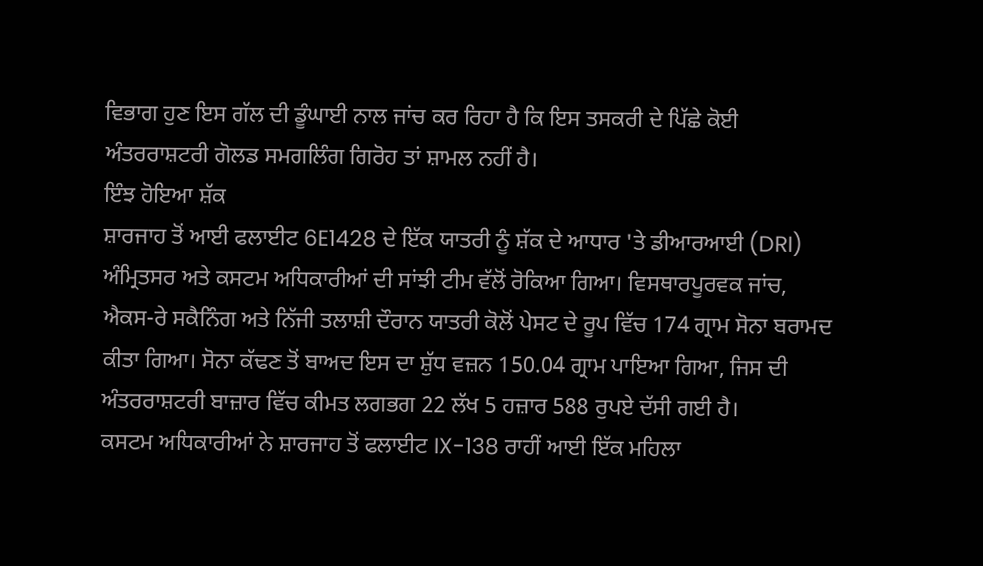ਵਿਭਾਗ ਹੁਣ ਇਸ ਗੱਲ ਦੀ ਡੂੰਘਾਈ ਨਾਲ ਜਾਂਚ ਕਰ ਰਿਹਾ ਹੈ ਕਿ ਇਸ ਤਸਕਰੀ ਦੇ ਪਿੱਛੇ ਕੋਈ ਅੰਤਰਰਾਸ਼ਟਰੀ ਗੋਲਡ ਸਮਗਲਿੰਗ ਗਿਰੋਹ ਤਾਂ ਸ਼ਾਮਲ ਨਹੀਂ ਹੈ।
ਇੰਝ ਹੋਇਆ ਸ਼ੱਕ
ਸ਼ਾਰਜਾਹ ਤੋਂ ਆਈ ਫਲਾਈਟ 6E1428 ਦੇ ਇੱਕ ਯਾਤਰੀ ਨੂੰ ਸ਼ੱਕ ਦੇ ਆਧਾਰ 'ਤੇ ਡੀਆਰਆਈ (DRI) ਅੰਮ੍ਰਿਤਸਰ ਅਤੇ ਕਸਟਮ ਅਧਿਕਾਰੀਆਂ ਦੀ ਸਾਂਝੀ ਟੀਮ ਵੱਲੋਂ ਰੋਕਿਆ ਗਿਆ। ਵਿਸਥਾਰਪੂਰਵਕ ਜਾਂਚ, ਐਕਸ-ਰੇ ਸਕੈਨਿੰਗ ਅਤੇ ਨਿੱਜੀ ਤਲਾਸ਼ੀ ਦੌਰਾਨ ਯਾਤਰੀ ਕੋਲੋਂ ਪੇਸਟ ਦੇ ਰੂਪ ਵਿੱਚ 174 ਗ੍ਰਾਮ ਸੋਨਾ ਬਰਾਮਦ ਕੀਤਾ ਗਿਆ। ਸੋਨਾ ਕੱਢਣ ਤੋਂ ਬਾਅਦ ਇਸ ਦਾ ਸ਼ੁੱਧ ਵਜ਼ਨ 150.04 ਗ੍ਰਾਮ ਪਾਇਆ ਗਿਆ, ਜਿਸ ਦੀ ਅੰਤਰਰਾਸ਼ਟਰੀ ਬਾਜ਼ਾਰ ਵਿੱਚ ਕੀਮਤ ਲਗਭਗ 22 ਲੱਖ 5 ਹਜ਼ਾਰ 588 ਰੁਪਏ ਦੱਸੀ ਗਈ ਹੈ।
ਕਸਟਮ ਅਧਿਕਾਰੀਆਂ ਨੇ ਸ਼ਾਰਜਾਹ ਤੋਂ ਫਲਾਈਟ IX-138 ਰਾਹੀਂ ਆਈ ਇੱਕ ਮਹਿਲਾ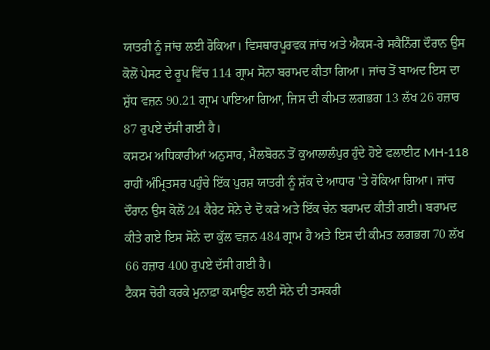ਯਾਤਰੀ ਨੂੰ ਜਾਂਚ ਲਈ ਰੋਕਿਆ। ਵਿਸਥਾਰਪੂਰਵਕ ਜਾਂਚ ਅਤੇ ਐਕਸ-ਰੇ ਸਕੈਨਿੰਗ ਦੌਰਾਨ ਉਸ ਕੋਲੋਂ ਪੇਸਟ ਦੇ ਰੂਪ ਵਿੱਚ 114 ਗ੍ਰਾਮ ਸੋਨਾ ਬਰਾਮਦ ਕੀਤਾ ਗਿਆ। ਜਾਂਚ ਤੋਂ ਬਾਅਦ ਇਸ ਦਾ ਸ਼ੁੱਧ ਵਜ਼ਨ 90.21 ਗ੍ਰਾਮ ਪਾਇਆ ਗਿਆ, ਜਿਸ ਦੀ ਕੀਮਤ ਲਗਭਗ 13 ਲੱਖ 26 ਹਜ਼ਾਰ 87 ਰੁਪਏ ਦੱਸੀ ਗਈ ਹੈ।
ਕਸਟਮ ਅਧਿਕਾਰੀਆਂ ਅਨੁਸਾਰ, ਮੈਲਬੋਰਨ ਤੋਂ ਕੁਆਲਾਲੰਪੁਰ ਹੁੰਦੇ ਹੋਏ ਫਲਾਈਟ MH-118 ਰਾਹੀਂ ਅੰਮ੍ਰਿਤਸਰ ਪਹੁੰਚੇ ਇੱਕ ਪੁਰਸ਼ ਯਾਤਰੀ ਨੂੰ ਸ਼ੱਕ ਦੇ ਆਧਾਰ 'ਤੇ ਰੋਕਿਆ ਗਿਆ। ਜਾਂਚ ਦੌਰਾਨ ਉਸ ਕੋਲੋਂ 24 ਕੈਰੇਟ ਸੋਨੇ ਦੇ ਦੋ ਕੜੇ ਅਤੇ ਇੱਕ ਚੇਨ ਬਰਾਮਦ ਕੀਤੀ ਗਈ। ਬਰਾਮਦ ਕੀਤੇ ਗਏ ਇਸ ਸੋਨੇ ਦਾ ਕੁੱਲ ਵਜ਼ਨ 484 ਗ੍ਰਾਮ ਹੈ ਅਤੇ ਇਸ ਦੀ ਕੀਮਤ ਲਗਭਗ 70 ਲੱਖ 66 ਹਜ਼ਾਰ 400 ਰੁਪਏ ਦੱਸੀ ਗਈ ਹੈ।
ਟੈਕਸ ਚੋਰੀ ਕਰਕੇ ਮੁਨਾਫ਼ਾ ਕਮਾਉਣ ਲਈ ਸੋਨੇ ਦੀ ਤਸਕਰੀ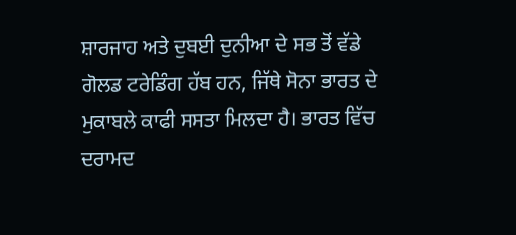ਸ਼ਾਰਜਾਹ ਅਤੇ ਦੁਬਈ ਦੁਨੀਆ ਦੇ ਸਭ ਤੋਂ ਵੱਡੇ ਗੋਲਡ ਟਰੇਡਿੰਗ ਹੱਬ ਹਨ, ਜਿੱਥੇ ਸੋਨਾ ਭਾਰਤ ਦੇ ਮੁਕਾਬਲੇ ਕਾਫੀ ਸਸਤਾ ਮਿਲਦਾ ਹੈ। ਭਾਰਤ ਵਿੱਚ ਦਰਾਮਦ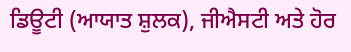ਡਿਊਟੀ (ਆਯਾਤ ਸ਼ੁਲਕ), ਜੀਐਸਟੀ ਅਤੇ ਹੋਰ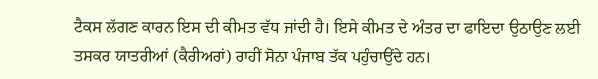ਟੈਕਸ ਲੱਗਣ ਕਾਰਨ ਇਸ ਦੀ ਕੀਮਤ ਵੱਧ ਜਾਂਦੀ ਹੈ। ਇਸੇ ਕੀਮਤ ਦੇ ਅੰਤਰ ਦਾ ਫਾਇਦਾ ਉਠਾਉਣ ਲਈ ਤਸਕਰ ਯਾਤਰੀਆਂ (ਕੈਰੀਅਰਾਂ) ਰਾਹੀਂ ਸੋਨਾ ਪੰਜਾਬ ਤੱਕ ਪਹੁੰਚਾਉਂਦੇ ਹਨ।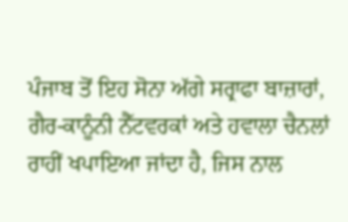ਪੰਜਾਬ ਤੋਂ ਇਹ ਸੋਨਾ ਅੱਗੇ ਸਰ੍ਰਾਫਾ ਬਾਜ਼ਾਰਾਂ, ਗੈਰ-ਕਾਨੂੰਨੀ ਨੈੱਟਵਰਕਾਂ ਅਤੇ ਹਵਾਲਾ ਚੈਨਲਾਂ ਰਾਹੀਂ ਖਪਾਇਆ ਜਾਂਦਾ ਹੈ, ਜਿਸ ਨਾਲ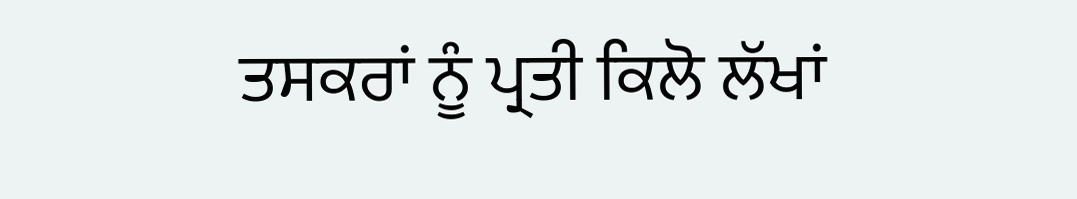ਤਸਕਰਾਂ ਨੂੰ ਪ੍ਰਤੀ ਕਿਲੋ ਲੱਖਾਂ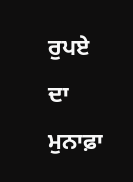ਰੁਪਏ ਦਾ ਮੁਨਾਫ਼ਾ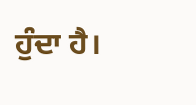ਹੁੰਦਾ ਹੈ।